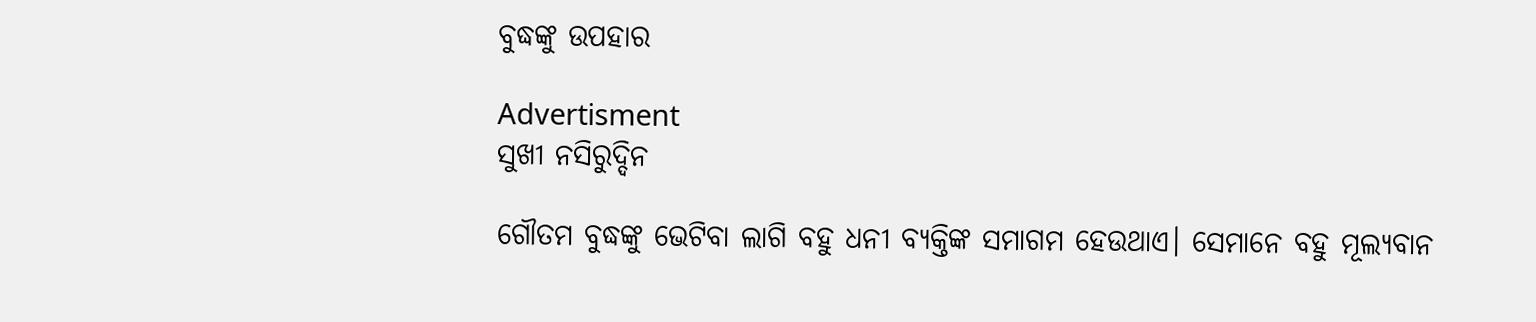ବୁଦ୍ଧଙ୍କୁ ଉପହାର

Advertisment
ସୁଖୀ ନସିରୁଦ୍ଦିନ

ଗୌତମ ବୁଦ୍ଧଙ୍କୁ ଭେଟିବା ଲାଗି ବହୁ ଧନୀ ବ୍ୟକ୍ତିଙ୍କ ସମାଗମ ହେଉଥାଏ। ସେମାନେ ବହୁ ମୂଲ୍ୟବାନ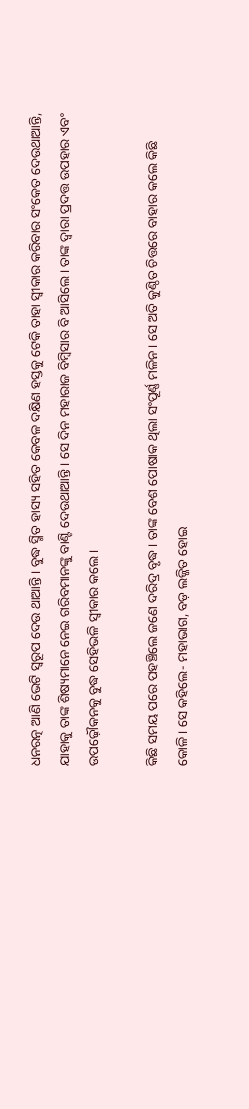ଧନରତ୍ନ ଆଣି ଭେଟି ସ୍ବରୂପ ଦେଉ ଥାଆନ୍ତି। ବୁଦ୍ଧ ସ୍ମିତ ହାସ୍ୟ ସହିତ କେବଳ ଦକ୍ଷିଣ ହସ୍ତକୁ ଟେକି ତାହା ସ୍ବୀକାର କରିବାର ସଂକେତ ଦେଉଥାଆନ୍ତି, ଯାହାକୁ ତାଙ୍କ ଶିଷ୍ୟମାନେ ନେଇ ଗରିବମାନଙ୍କୁ ବାଣ୍ଟି ଦେଉଥାଆନ୍ତି। ସେ ଦିନ ମହାରାଜ ବିମ୍ବିସାର ବି ଆସିଲେ। ତାଙ୍କ ଦ୍ବାରା ପ୍ରଦତ୍ତ ଉପହାର ଏବଂ ଉପଢ଼ୌକନକୁ ବୁଦ୍ଧ ସେହିଭଳି ସ୍ବୀକାର କଲେ।

କିଛି ସମୟ ପରେ ପହଞ୍ଚିଲେ ଜଣେ ଦରିଦ୍ର ବୃଦ୍ଧ। ତାଙ୍କ ବେଶ ପୋଷାକ ଥିଲା ସଂପୂର୍ଣ୍ଣ ମଳିନ। ସେ ଅତି କୁଣ୍ଠିତ ଚିତ୍ତରେ ବାହାର କଲେ କିଛି କୋଳି। ସେ କହିଲେ- ମହାଭାଗ, ବଡ଼ ଲଜ୍ଜିତ ହୋଇ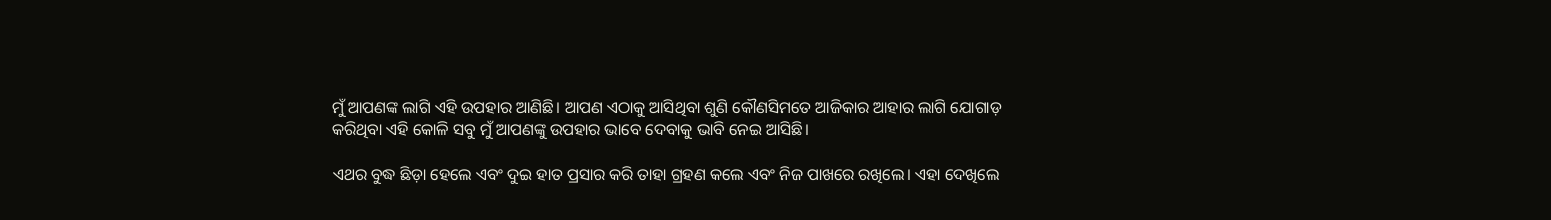ମୁଁ ଆପଣଙ୍କ ଲାଗି ଏହି ଉପହାର ଆଣିଛି। ଆପଣ ଏଠାକୁ ଆସିଥିବା ଶୁଣି କୌଣସିମତେ ଆଜିକାର ଆହାର ଲାଗି ଯୋଗାଡ଼ କରିଥିବା ଏହି କୋଳି ସବୁ ମୁଁ ଆପଣଙ୍କୁ ଉପହାର ଭାବେ ଦେବାକୁ ଭାବି ନେଇ ଆସିଛି।

ଏଥର ବୁଦ୍ଧ ଛିଡ଼ା ହେଲେ ଏବଂ ଦୁଇ ହାତ ପ୍ରସାର କରି ତାହା ଗ୍ରହଣ କଲେ ଏବଂ ନିଜ ପାଖରେ ରଖିଲେ। ଏହା ଦେଖିଲେ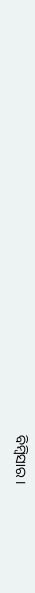ବିମ୍ବିସାର।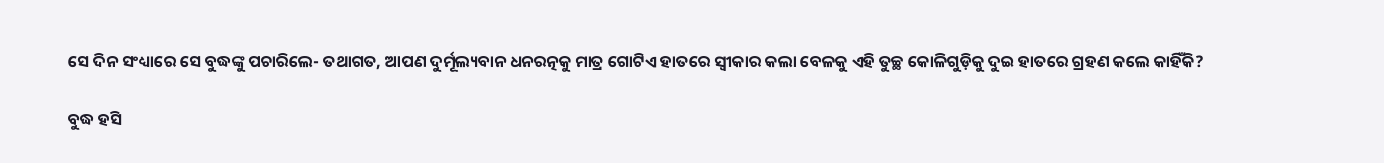ସେ ଦିନ ସଂଧ୍ୟାରେ ସେ ବୁଦ୍ଧଙ୍କୁ ପଚାରିଲେ- ତଥାଗତ, ଆପଣ ଦୁର୍ମୂଲ୍ୟବାନ ଧନରତ୍ନକୁ ମାତ୍ର ଗୋଟିଏ ହାତରେ ସ୍ବୀକାର କଲା ବେଳକୁ ଏହି ତୁଚ୍ଛ କୋଳିଗୁଡ଼ିକୁ ଦୁଇ ହାତରେ ଗ୍ରହଣ କଲେ କାହିଁକି?

ବୁଦ୍ଧ ହସି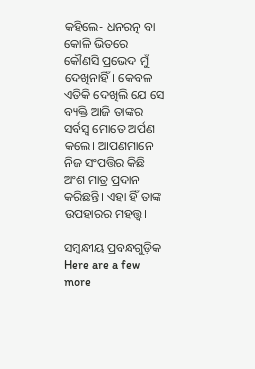କହିଲେ- ଧନରତ୍ନ ବା କୋଳି ଭିତରେ କୌଣସି ପ୍ରଭେଦ ମୁଁ ଦେଖିନାହିଁ। କେବଳ ଏତିକି ଦେଖିଲି ଯେ ସେ ବ୍ୟକ୍ତି ଆଜି ତାଙ୍କର ସର୍ବସ୍ବ ମୋତେ ଅର୍ପଣ କଲେ। ଆପଣମାନେ ନିଜ ସଂପତ୍ତିର କିଛି ଅଂଶ ମାତ୍ର ପ୍ରଦାନ କରିଛନ୍ତି। ଏହା ହିଁ ତାଙ୍କ ଉପହାରର ମହତ୍ତ୍ବ।

ସମ୍ବନ୍ଧୀୟ ପ୍ରବନ୍ଧଗୁଡ଼ିକ
Here are a few more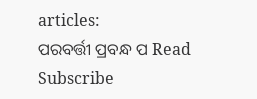articles:
ପରବର୍ତ୍ତୀ ପ୍ରବନ୍ଧ ପ Read
Subscribe